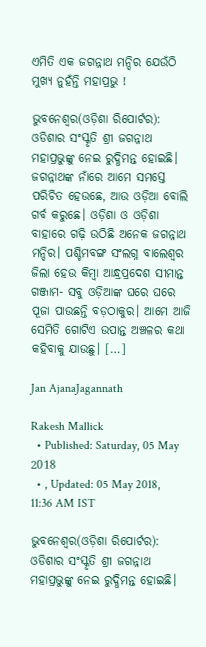ଏମିତି ଏକ ଜଗନ୍ନାଥ ମନ୍ଦିର ଯେଉଁଠି ମୁଖ୍ୟ ନୁହଁନ୍ତି ମହାପ୍ରଭୁ !

ଭୁବନେଶ୍ୱର(ଓଡ଼ିଶା ରିପୋର୍ଟର): ଓଡିଶାର ସଂସ୍କୃତି ଶ୍ରୀ ଜଗନ୍ନାଥ ମହାପ୍ରଭୁଙ୍କୁ ନେଇ ରୁଦ୍ଧିମନ୍ତ ହୋଇଛି। ଜଗନ୍ନାଥଙ୍କ ନାଁରେ ଆମେ ସମସ୍ତେ ପରିଚିତ ହେଉଛେ, ଆଉ ଓଡ଼ିଆ ବୋଲି ଗର୍ବ କରୁଛେ। ଓଡ଼ିଶା ଓ ଓଡ଼ିଶା ବାହାରେ ଗଢ଼ି ଉଠିଛି ଅନେକ ଜଗନ୍ନାଥ ମନ୍ଦିର। ପଶ୍ଚିମବଙ୍ଗ ସଂଲଗ୍ନ ବାଲେଶ୍ୱର ଜିଲା ହେଉ କିମ୍ବା ଆନ୍ଧ୍ରପ୍ରଦେଶ ସୀମାନ୍ତ ଗଞ୍ଜାମ- ସବୁ ଓଡ଼ିଆଙ୍କ ଘରେ ଘରେ ପୂଜା ପାଉଛନ୍ତି ବଡ଼ଠାକୁର। ଆମେ ଆଜି ସେମିତି ଗୋଟିଏ ଉପାନ୍ତ ଅଞ୍ଚଳର କଥା କହିବାକୁ ଯାଉଛୁ। […]

Jan AjanaJagannath

Rakesh Mallick
  • Published: Saturday, 05 May 2018
  • , Updated: 05 May 2018, 11:36 AM IST

ଭୁବନେଶ୍ୱର(ଓଡ଼ିଶା ରିପୋର୍ଟର): ଓଡିଶାର ସଂସ୍କୃତି ଶ୍ରୀ ଜଗନ୍ନାଥ ମହାପ୍ରଭୁଙ୍କୁ ନେଇ ରୁଦ୍ଧିମନ୍ତ ହୋଇଛି।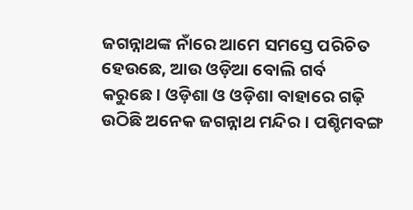ଜଗନ୍ନାଥଙ୍କ ନାଁରେ ଆମେ ସମସ୍ତେ ପରିଚିତ ହେଉଛେ, ଆଉ ଓଡ଼ିଆ ବୋଲି ଗର୍ବ କରୁଛେ। ଓଡ଼ିଶା ଓ ଓଡ଼ିଶା ବାହାରେ ଗଢ଼ି ଉଠିଛି ଅନେକ ଜଗନ୍ନାଥ ମନ୍ଦିର। ପଶ୍ଚିମବଙ୍ଗ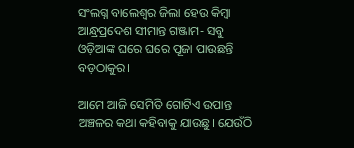ସଂଲଗ୍ନ ବାଲେଶ୍ୱର ଜିଲା ହେଉ କିମ୍ବା ଆନ୍ଧ୍ରପ୍ରଦେଶ ସୀମାନ୍ତ ଗଞ୍ଜାମ- ସବୁ ଓଡ଼ିଆଙ୍କ ଘରେ ଘରେ ପୂଜା ପାଉଛନ୍ତି ବଡ଼ଠାକୁର।

ଆମେ ଆଜି ସେମିତି ଗୋଟିଏ ଉପାନ୍ତ ଅଞ୍ଚଳର କଥା କହିବାକୁ ଯାଉଛୁ। ଯେଉଁଠି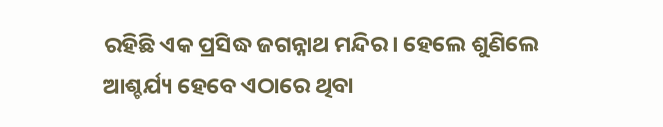ରହିଛି ଏକ ପ୍ରସିଦ୍ଧ ଜଗନ୍ନାଥ ମନ୍ଦିର। ହେଲେ ଶୁଣିଲେ ଆଶ୍ଚର୍ଯ୍ୟ ହେବେ ଏଠାରେ ଥିବା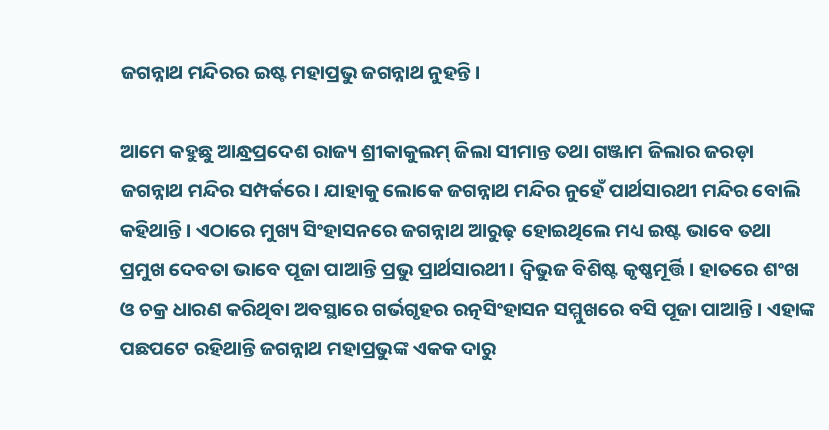ଜଗନ୍ନାଥ ମନ୍ଦିରର ଇଷ୍ଟ ମହାପ୍ରଭୁ ଜଗନ୍ନାଥ ନୁହନ୍ତି।

ଆମେ କହୁଛୁ ଆନ୍ଧ୍ରପ୍ରଦେଶ ରାଜ୍ୟ ଶ୍ରୀକାକୁଲମ୍‌ ଜିଲା ସୀମାନ୍ତ ତଥା ଗଞ୍ଜାମ ଜିଲାର ଜରଡ଼ା ଜଗନ୍ନାଥ ମନ୍ଦିର ସମ୍ପର୍କରେ। ଯାହାକୁ ଲୋକେ ଜଗନ୍ନାଥ ମନ୍ଦିର ନୁହେଁ ପାର୍ଥସାରଥୀ ମନ୍ଦିର ବୋଲି କହିଥାନ୍ତି। ଏଠାରେ ମୁଖ୍ୟ ସିଂହାସନରେ ଜଗନ୍ନାଥ ଆରୁଢ଼ ହୋଇଥିଲେ ମଧ୍ୟ ଇଷ୍ଟ ଭାବେ ତଥା ପ୍ରମୁଖ ଦେବତା ଭାବେ ପୂଜା ପାଆନ୍ତି ପ୍ରଭୁ ପ୍ରାର୍ଥସାରଥୀ। ଦ୍ୱିଭୁଜ ବିଶିଷ୍ଟ କୃଷ୍ଣମୂର୍ତ୍ତି। ହାତରେ ଶଂଖ ଓ ଚକ୍ର ଧାରଣ କରିଥିବା ଅବସ୍ଥାରେ ଗର୍ଭଗୃହର ରତ୍ନସିଂହାସନ ସମ୍ମୁଖରେ ବସି ପୂଜା ପାଆନ୍ତି। ଏହାଙ୍କ ପଛପଟେ ରହିଥାନ୍ତି ଜଗନ୍ନାଥ ମହାପ୍ରଭୁଙ୍କ ଏକକ ଦାରୁ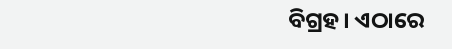ବିଗ୍ରହ। ଏଠାରେ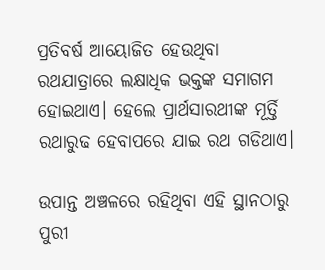ପ୍ରତିବର୍ଷ ଆୟୋଜିତ ହେଉଥିବା ରଥଯାତ୍ରାରେ ଲକ୍ଷାଧିକ ଭକ୍ତଙ୍କ ସମାଗମ ହୋଇଥାଏ। ହେଲେ ପ୍ରାର୍ଥସାରଥୀଙ୍କ ମୂର୍ତ୍ତି ରଥାରୁଢ ହେବାପରେ ଯାଇ ରଥ ଗଡିଥାଏ।

ଉପାନ୍ତ ଅଞ୍ଚଳରେ ରହିଥିବା ଏହି ସ୍ଥାନଠାରୁ ପୁରୀ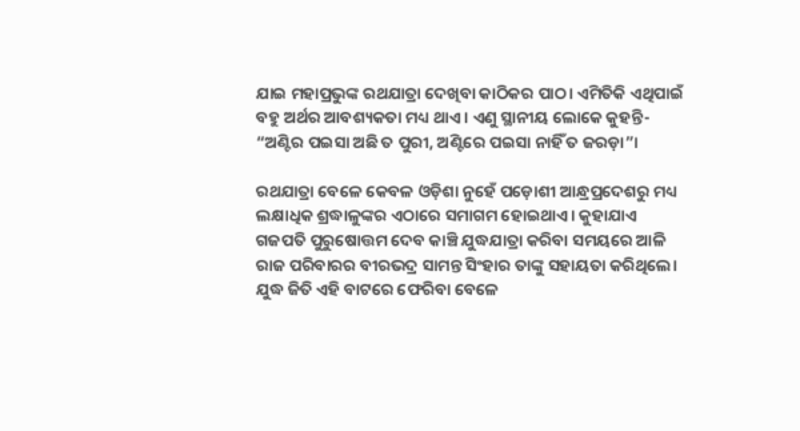ଯାଇ ମହାପ୍ରଭୁଙ୍କ ରଥଯାତ୍ରା ଦେଖିବା କାଠିକର ପାଠ। ଏମିତିକି ଏଥିପାଇଁ ବହୁ ଅର୍ଥର ଆବଶ୍ୟକତା ମଧ୍ୟ ଥାଏ। ଏଣୁ ସ୍ଥାନୀୟ ଲୋକେ କୁହନ୍ତି- “ଅଣ୍ଟିର ପଇସା ଅଛି ତ ପୁରୀ, ଅଣ୍ଟିରେ ପଇସା ନାହିଁ ତ ଜରଡ଼ା”।

ରଥଯାତ୍ରା ବେଳେ କେବଳ ଓଡ଼ିଶା ନୁହେଁ ପଡ଼ୋଶୀ ଆନ୍ଧ୍ରପ୍ରଦେଶରୁ ମଧ୍ୟ ଲକ୍ଷାଧିକ ଶ୍ରଦ୍ଧାଳୁଙ୍କର ଏଠାରେ ସମାଗମ ହୋଇଥାଏ। କୁହାଯାଏ ଗଜପତି ପୁରୁଷୋତ୍ତମ ଦେବ କାଞ୍ଚି ଯୁଦ୍ଧଯାତ୍ରା କରିବା ସମୟରେ ଆଳି ରାଜ ପରିବାରର ବୀରଭଦ୍ର ସାମନ୍ତ ସିଂହାର ତାଙ୍କୁ ସହାୟତା କରିଥିଲେ। ଯୁଦ୍ଧ ଜିତି ଏହି ବାଟରେ ଫେରିବା ବେଳେ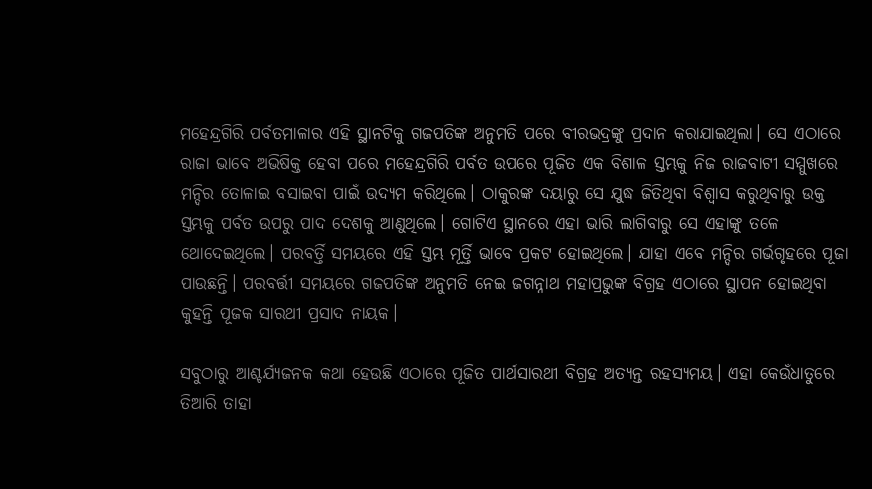ମହେନ୍ଦ୍ରଗିରି ପର୍ବତମାଳାର ଏହି ସ୍ଥାନଟିକୁ ଗଜପତିଙ୍କ ଅନୁମତି ପରେ ବୀରଭଦ୍ରଙ୍କୁ ପ୍ରଦାନ କରାଯାଇଥିଲା। ସେ ଏଠାରେ ରାଜା ଭାବେ ଅଭିଷିକ୍ତ ହେବା ପରେ ମହେନ୍ଦ୍ରଗିରି ପର୍ବତ ଉପରେ ପୂଜିତ ଏକ ବିଶାଳ ସ୍ତମ୍ଭକୁ ନିଜ ରାଜବାଟୀ ସମ୍ମୁଖରେ ମନ୍ଦିର ତୋଳାଇ ବସାଇବା ପାଇଁ ଉଦ୍ୟମ କରିଥିଲେ। ଠାକୁରଙ୍କ ଦୟାରୁ ସେ ଯୁଦ୍ଧ ଜିତିଥିବା ବିଶ୍ୱାସ କରୁଥିବାରୁ ଉକ୍ତ ସ୍ତମ୍ଭକୁ ପର୍ବତ ଉପରୁ ପାଦ ଦେଶକୁ ଆଣୁଥିଲେ। ଗୋଟିଏ ସ୍ଥାନରେ ଏହା ଭାରି ଲାଗିବାରୁ ସେ ଏହାଙ୍କୁ ତଳେ ଥୋଦେଇଥିଲେ। ପରବର୍ତ୍ତି ସମୟରେ ଏହି ସ୍ତମ୍ଭ ମୂର୍ତ୍ତି ଭାବେ ପ୍ରକଟ ହୋଇଥିଲେ। ଯାହା ଏବେ ମନ୍ଦିର ଗର୍ଭଗୃହରେ ପୂଜା ପାଉଛନ୍ତି। ପରବର୍ତ୍ତୀ ସମୟରେ ଗଜପତିଙ୍କ ଅନୁମତି ନେଇ ଜଗନ୍ନାଥ ମହାପ୍ରଭୁଙ୍କ ବିଗ୍ରହ ଏଠାରେ ସ୍ଥାପନ ହୋଇଥିବା କୁହନ୍ତି ପୂଜକ ସାରଥୀ ପ୍ରସାଦ ନାୟକ।

ସବୁଠାରୁ ଆଶ୍ଚର୍ଯ୍ୟଜନକ କଥା ହେଉଛି ଏଠାରେ ପୂଜିତ ପାର୍ଥସାରଥୀ ବିଗ୍ରହ ଅତ୍ୟନ୍ତ ରହସ୍ୟମୟ। ଏହା କେଉଁଧାତୁରେ ତିଆରି ତାହା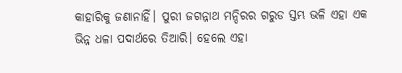କାହାରିକୁ ଜଣାନାହିଁ। ପୁରୀ ଜଗନ୍ନାଥ ମନ୍ଦିରର ଗରୁଡ ସ୍ତମ୍ଭ ଭଳି ଏହା ଏକ ଭିନ୍ନ ଧଳା ପଦାର୍ଥରେ ତିଆରି। ହେଲେ ଏହା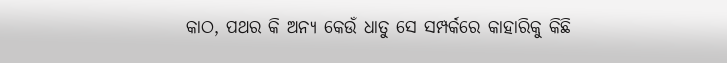କାଠ, ପଥର କି ଅନ୍ୟ କେଉଁ ଧାତୁ ସେ ସମ୍ପର୍କରେ କାହାରିକୁ କିଛି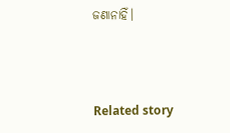ଜଣାନାହିଁ।



Related story